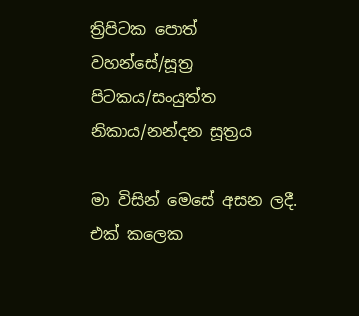ත්‍රිපිටක පොත් වහන්සේ/සූත්‍ර පිටකය/සංයුත්ත නිකාය/නන්දන සූත්‍රය

මා විසින් මෙසේ අසන ලදී. එක් කලෙක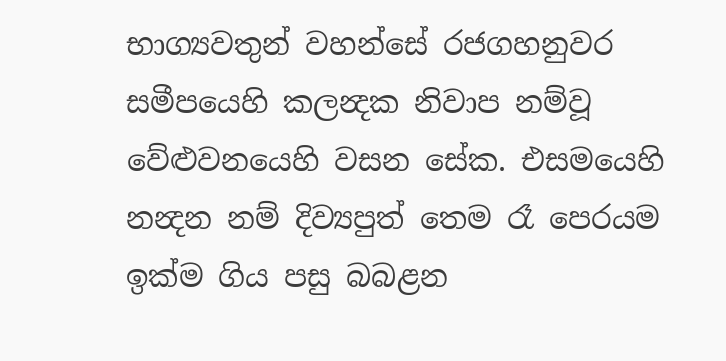භාග්‍යවතුන් වහන්සේ රජගහනුවර සමීපයෙහි කලන්‍දක නිවාප නම්වූ වේළුවනයෙහි වසන සේක. එසමයෙහි නන්‍දන නම් දිව්‍යපුත් තෙම රෑ පෙරයම ඉක්ම ගිය පසු බබළන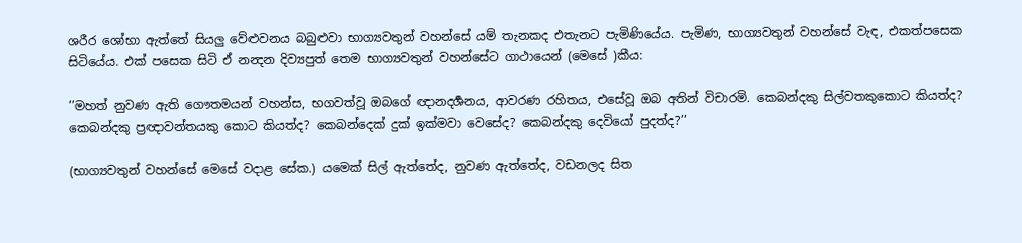ශරීර ශෝභා ඇත්තේ සියලු වේළුවනය බබුළුවා භාග්‍යවතුන් වහන්සේ යම් තැනකද එතැනට පැමිණියේය. පැමිණ, භාග්‍යවතුන් වහන්සේ වැඳ, එකත්පසෙක සිටියේය. එක් පසෙක සිටි ඒ නන්‍දන දිව්‍යපුත් තෙම භාග්‍යවතුන් වහන්සේට ගාථායෙන් (මෙසේ )කීය:

’’මහත් නුවණ ඇති ගෞතමයන් වහන්ස, භගවත්වූ ඔබගේ ඥානදර්‍ශනය, ආවරණ රහිතය, එසේවූ ඔබ අතින් විචාරමි. කෙබන්දකු සිල්වතකුකොට කියත්ද? කෙබන්දකු ප්‍රඥාවන්තයකු කොට කියත්ද? කෙබන්දෙක් දුක් ඉක්මවා වෙසේද? කෙබන්දකු දෙවියෝ පුදත්ද?’’

(භාග්‍යවතුන් වහන්සේ මෙසේ වදාළ සේක.) යමෙක් සිල් ඇත්තේද, නුවණ ඇත්තේද, වඩනලද සිත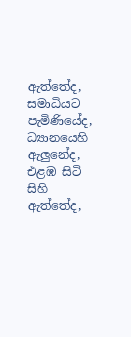ඇත්තේද, සමාධියට පැමිණියේද, ධ්‍යානයෙහි ඇලුනේද, එළඹ සිටි සිහි ඇත්තේද,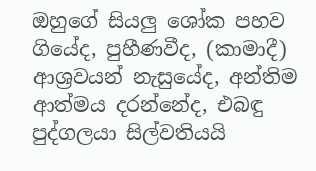ඔහුගේ සියලු ශෝක පහව ගියේද, පුහීණවීද, (කාමාදී) ආශ්‍රවයන් නැසුයේද, අන්තිම ආත්මය දරන්නේද, එබඳු පුද්ගලයා සිල්වතියයි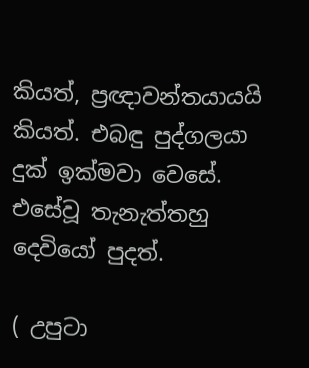කියත්, ප්‍රඥාවන්තයායයි කියත්. එබඳු පුද්ගලයා දුක් ඉක්මවා වෙසේ. එසේවූ තැනැත්තහු දෙවියෝ පුදත්.

( උපුටා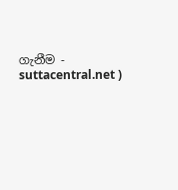ගැනීම - suttacentral.net )